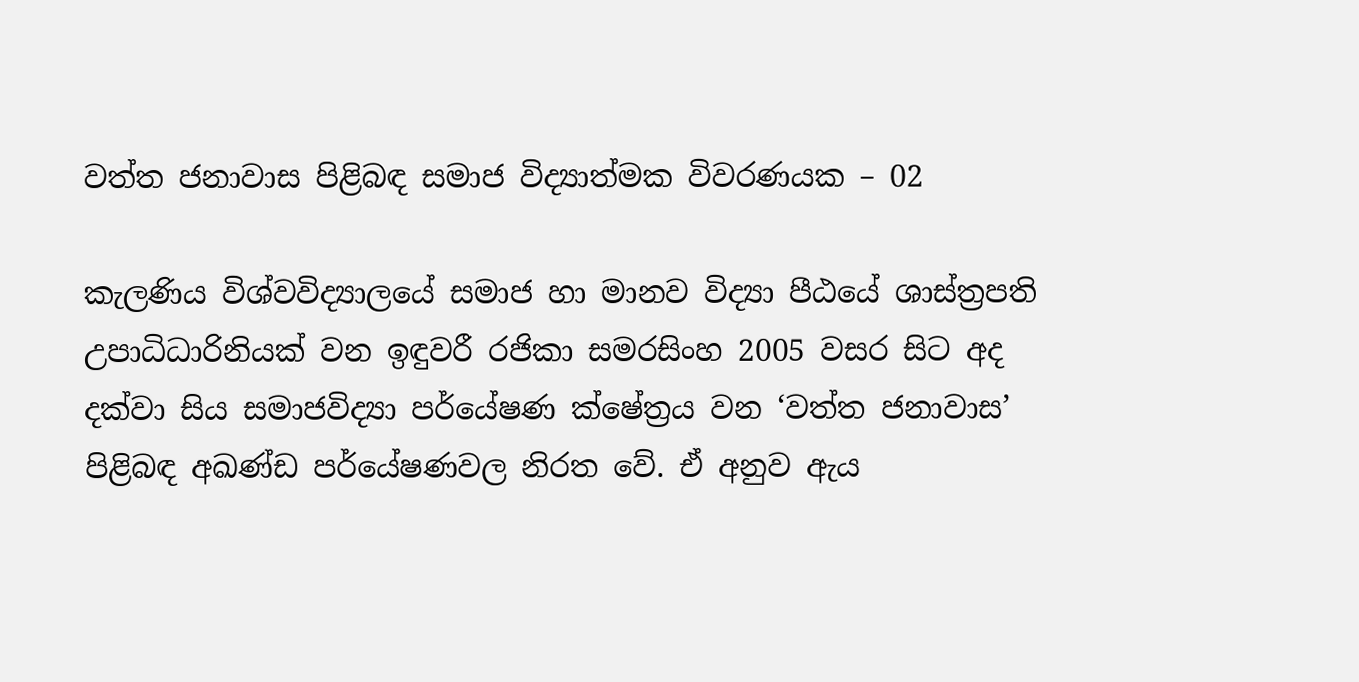වත්ත ජනාවාස පිළිබඳ සමාජ විද්‍යාත්මක විවරණයක – 02

කැලණිය විශ්වවිද්‍යාලයේ සමාජ හා මානව විද්‍යා පීඨයේ ශාස්ත්‍රපති උපාධිධාරිනියක් වන ඉඳුවරී රජිකා සමරසිංහ 2005 වසර සිට අද දක්වා සිය සමාජවිද්‍යා පර්යේෂණ ක්ෂේත්‍රය වන ‘වත්ත ජනාවාස’ පිළිබඳ අඛණ්ඩ පර්යේෂණවල නිරත වේ. ඒ අනුව ඇය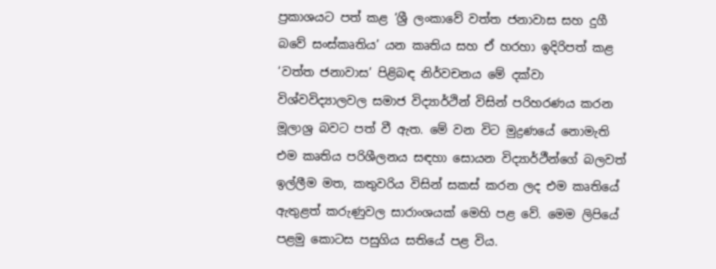ප්‍රකාශයට පත් කළ ‘ශ්‍රී ලංකාවේ වත්ත ජනාවාස සහ දුගී බවේ සංස්කෘතිය’ යන කෘතිය සහ ඒ හරහා ඉදිරිපත් කළ ‘වත්ත ජනාවාස’ පිළිබඳ නිර්වචනය මේ දක්වා විශ්වවිද්‍යාලවල සමාජ විද්‍යාර්ථින් විසින් පරිහරණය කරන මූලාශ්‍ර බවට පත් වී ඇත. මේ වන විට මුද්‍රණයේ නොමැති එම කෘතිය පරිශීලනය සඳහා සොයන විද්‍යාර්ථීන්ගේ බලවත් ඉල්ලීම මත, කතුවරිය විසින් සකස් කරන ලද එම කෘතියේ ඇතුළත් කරුණුවල සාරාංශයක් මෙහි පළ වේ. මෙම ලිපියේ පළමු කොටස පසුගිය සතියේ පළ විය.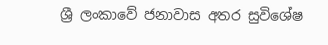ශ්‍රී ලංකාවේ ජනාවාස අතර සුවිශේෂ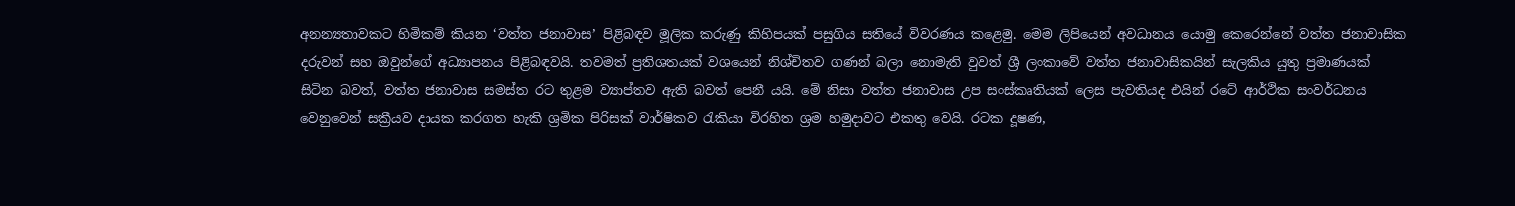අනන්‍යතාවකට හිමිකම් කියන ‘වත්ත ජනාවාස’ පිළිබඳව මූලික කරුණු කිහිපයක් පසුගිය සතියේ විවරණය කළෙමු. මෙම ලිපියෙන් අවධානය යොමු කෙරෙන්නේ වත්ත ජනාවාසික දරුවන් සහ ඔවුන්ගේ අධ්‍යාපනය පිළිබඳවයි. තවමත් ප්‍රතිශතයක් වශයෙන් නිශ්චිතව ගණන් බලා නොමැති වුවත් ශ්‍රී ලංකාවේ වත්ත ජනාවාසිකයින් සැලකිය යුතු ප්‍රමාණයක් සිටින බවත්, වත්ත ජනාවාස සමස්ත රට තුළම ව්‍යාප්තව ඇති බවත් පෙනී යයි. මේ නිසා වත්ත ජනාවාස උප සංස්කෘතියක් ලෙස පැවතියද එයින් රටේ ආර්ථික සංවර්ධනය වෙනුවෙන් සක්‍රීයව දායක කරගත හැකි ශ්‍රමික පිරිසක් වාර්ෂිකව රැකියා විරහිත ශ්‍රම හමුදාවට එකතු වෙයි. රටක දූෂණ,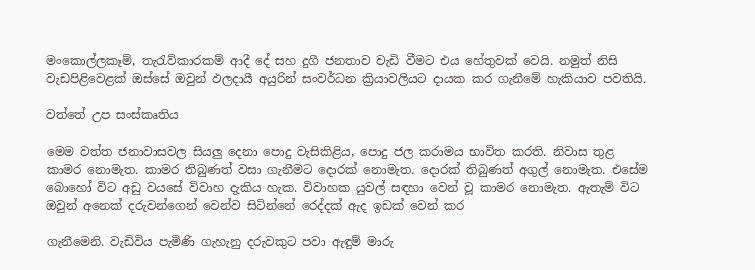මංකොල්ලකෑම්, තැරැව්කාරකම් ආදී දේ සහ දුගී ජනතාව වැඩි වීමට එය හේතුවක් වෙයි. නමුත් නිසි වැඩපිළිවෙළක් ඔස්සේ ඔවුන් ඵලදායී අයුරින් සංවර්ධන ක්‍රියාවලියට දායක කර ගැනීමේ හැකියාව පවතියි.

වත්තේ උප සංස්කෘතිය

මෙම වත්ත ජනාවාසවල සියලු දෙනා පොදු වැසිකිළිය, පොදු ජල කරාමය භාවිත කරති. නිවාස තුළ කාමර නොමැත. කාමර තිබුණත් වසා ගැනීමට දොරක් නොමැත. දොරක් තිබුණත් අගුල් නොමැත. එසේම බොහෝ විට අඩු වයසේ විවාහ දැකිය හැක. විවාහක යුවල් සඳහා වෙන් වූ කාමර නොමැත. ඇතැම් විට ඔවුන් අනෙක් දරුවන්ගෙන් වෙන්ව සිටින්නේ රෙද්දක් ඇද ඉඩක් වෙන් කර

ගැනීමෙනි. වැඩිවිය පැමිණි ගැහැනු දරුවකුට පවා ඇඳුම් මාරු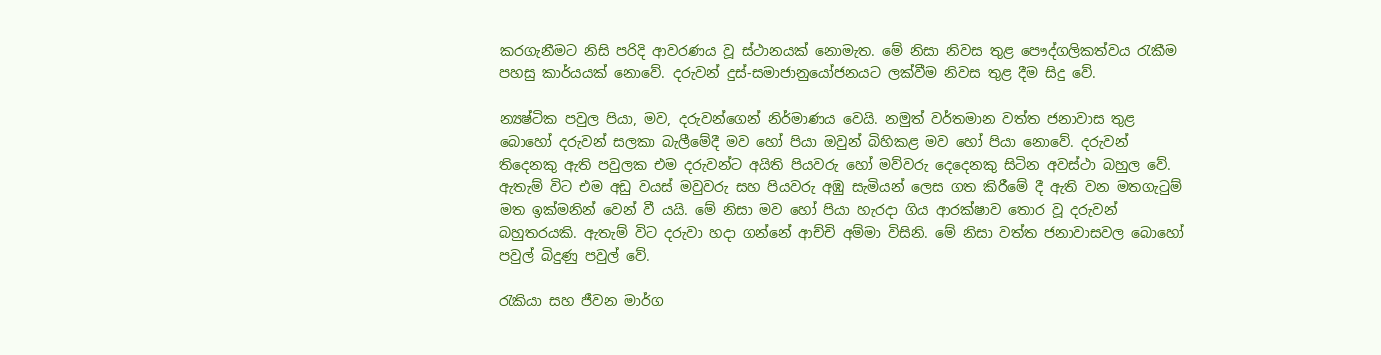කරගැනීමට නිසි පරිදි ආවරණය වූ ස්ථානයක් නොමැත. මේ නිසා නිවස තුළ පෞද්ගලිකත්වය රැකීම පහසු කාර්යයක් නොවේ. දරුවන් දුස්-සමාජානුයෝජනයට ලක්වීම නිවස තුළ දීම සිදු වේ.

න්‍යෂ්ටික පවුල පියා, මව, දරුවන්ගෙන් නිර්මාණය වෙයි. නමුත් වර්තමාන වත්ත ජනාවාස තුළ බොහෝ දරුවන් සලකා බැලීමේදී මව හෝ පියා ඔවුන් බිහිකළ මව හෝ පියා නොවේ. දරුවන් තිදෙනකු ඇති පවුලක එම දරුවන්ට අයිති පියවරු හෝ මව්වරු දෙදෙනකු සිටින අවස්ථා බහුල වේ. ඇතැම් විට එම අඩු වයස් මවුවරු සහ පියවරු අඹු සැමියන් ලෙස ගත කිරීමේ දී ඇති වන මතගැටුම් මත ඉක්මනින් වෙන් වී යයි. මේ නිසා මව හෝ පියා හැරදා ගිය ආරක්ෂාව තොර වූ දරුවන් බහුතරයකි. ඇතැම් විට දරුවා හදා ගන්නේ ආච්චි අම්මා විසිනි. මේ නිසා වත්ත ජනාවාසවල බොහෝ පවුල් බිදුණු පවුල් වේ.

රැකියා සහ ජීවන මාර්ග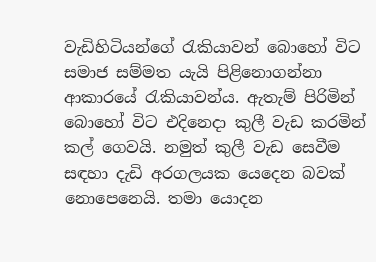වැඩිහිටියන්ගේ රැකියාවන් බොහෝ විට සමාජ සම්මත යැයි පිළිනොගන්නා ආකාරයේ රැකියාවන්ය. ඇතැම් පිරිමින් බොහෝ විට එදිනෙදා කුලී වැඩ කරමින් කල් ගෙවයි. නමුත් කුලී වැඩ සෙවීම සඳහා දැඩි අරගලයක යෙදෙන බවක් නොපෙනෙයි. තමා යොදන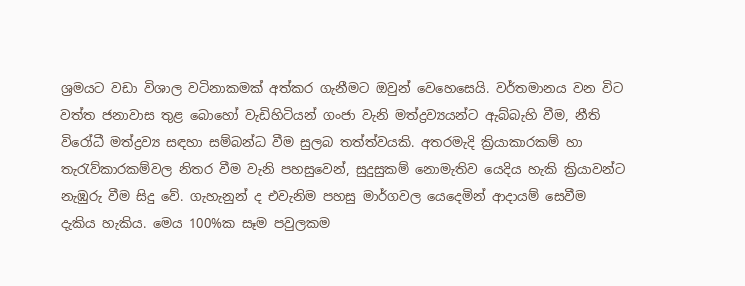ශ්‍රමයට වඩා විශාල වටිනාකමක් අත්කර ගැනීමට ඔවුන් වෙහෙසෙයි. වර්තමානය වන විට වත්ත ජනාවාස තුළ බොහෝ වැඩිහිටියන් ගංජා වැනි මත්ද්‍රව්‍යයන්ට ඇබ්බැහි වීම, නීති විරෝධී මත්ද්‍රව්‍ය සඳහා සම්බන්ධ වීම සුලබ තත්ත්වයකි. අතරමැදි ක්‍රියාකාරකම් හා තැරැව්කාරකම්වල නිතර වීම වැනි පහසුවෙන්, සුදුසුකම් නොමැතිව යෙදිය හැකි ක්‍රියාවන්ට නැඹුරු වීම සිදු වේ. ගැහැනුන් ද එවැනිම පහසු මාර්ගවල යෙදෙමින් ආදායම් සෙවීම දැකිය හැකිය. මෙය 100%ක සෑම පවුලකම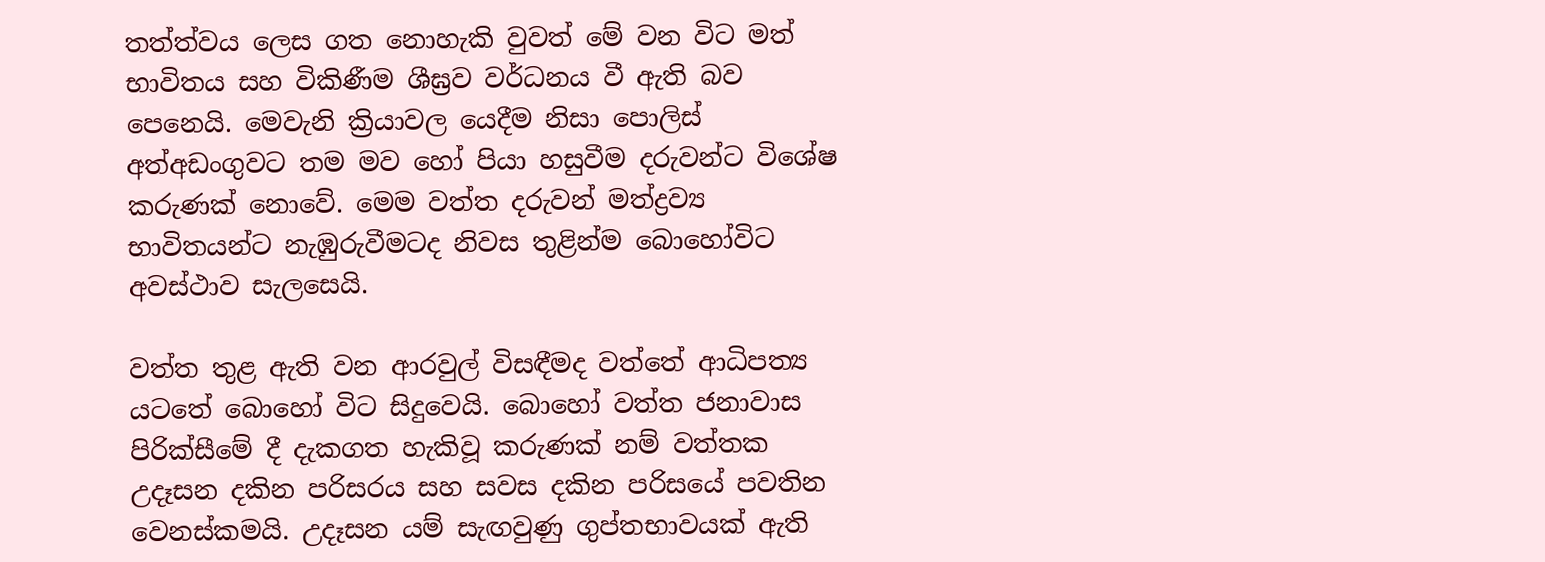තත්ත්වය ලෙස ගත නොහැකි වුවත් මේ වන විට මත් භාවිතය සහ විකිණීම ශීඝ්‍රව වර්ධනය වී ඇති බව පෙනෙයි. මෙවැනි ක්‍රියාවල යෙදීම නිසා පොලිස් අත්අඩංගුවට තම මව හෝ පියා හසුවීම දරුවන්ට විශේෂ කරුණක් නොවේ. මෙම වත්ත දරුවන් මත්ද්‍රව්‍ය භාවිතයන්ට නැඹුරුවීමටද නිවස තුළින්ම බොහෝවිට අවස්ථාව සැලසෙයි.

වත්ත තුළ ඇති වන ආරවුල් විසඳීමද වත්තේ ආධිපත්‍ය යටතේ බොහෝ විට සිදුවෙයි. බොහෝ වත්ත ජනාවාස පිරික්සීමේ දී දැකගත හැකිවූ කරුණක් නම් වත්තක උදෑසන දකින පරිසරය සහ සවස දකින පරිසයේ පවතින වෙනස්කමයි. උදෑසන යම් සැඟවුණු ගුප්තභාවයක් ඇති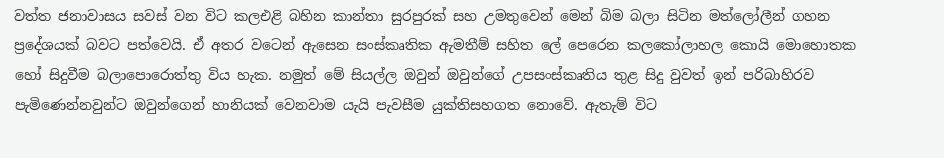වත්ත ජනාවාසය සවස් වන විට කලඑළි බහින කාන්තා සුරපුරක් සහ උමතුවෙන් මෙන් බිම බලා සිටින මත්ලෝලීන් ගහන ප්‍රදේශයක් බවට පත්වෙයි. ඒ අතර වටෙන් ඇසෙන සංස්කෘතික ඇමතීම් සහිත ලේ පෙරෙන කලකෝලාහල කොයි මොහොතක හෝ සිදුවීම බලාපොරොත්තු විය හැක. නමුත් මේ සියල්ල ඔවුන් ඔවුන්ගේ උපසංස්කෘතිය තුළ සිදු වුවත් ඉන් පරිබාහිරව පැමිණෙන්නවුන්ට ඔවුන්ගෙන් හානියක් වෙනවාම යැයි පැවසීම යුක්තිසහගත නොවේ. ඇතැම් විට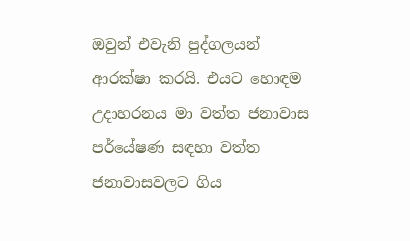ඔවුන් එවැනි පුද්ගලයන් ආරක්ෂා කරයි. එයට හොඳම උදාහරනය මා වත්ත ජනාවාස පර්යේෂණ සඳහා වත්ත ජනාවාසවලට ගිය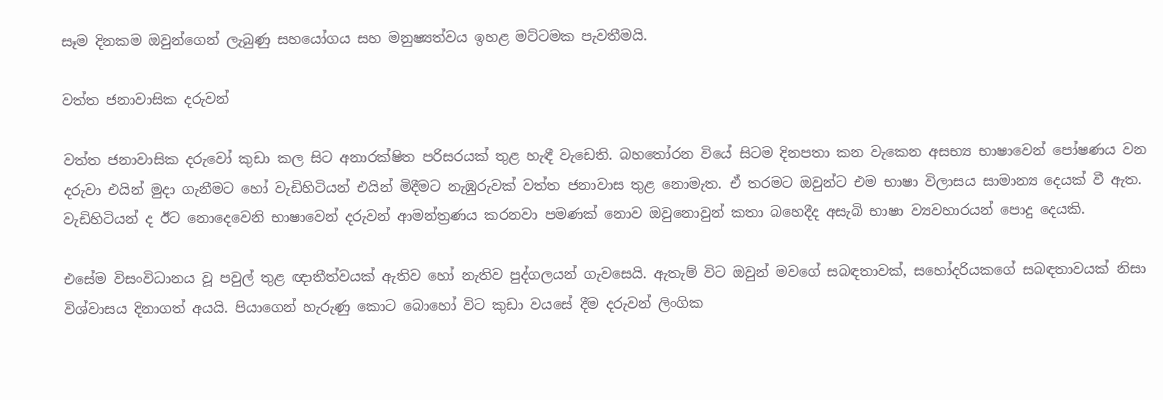සෑම දිනකම ඔවුන්ගෙන් ලැබුණු සහයෝගය සහ මනුෂ්‍යත්වය ඉහළ මට්ටමක පැවතීමයි.

වත්ත ජනාවාසික දරුවන්

වත්ත ජනාවාසික දරුවෝ කුඩා කල සිට අනාරක්ෂිත පරිසරයක් තුළ හැඳී වැඩෙති. බහතෝරන වියේ සිටම දිනපතා කන වැකෙන අසභ්‍ය භාෂාවෙන් පෝෂණය වන දරුවා එයින් මුදා ගැනීමට හෝ වැඩිහිටියන් එයින් මිදීමට නැඹුරුවක් වත්ත ජනාවාස තුළ නොමැත. ඒ තරමට ඔවුන්ට එම භාෂා විලාසය සාමාන්‍ය දෙයක් වී ඇත. වැඩිහිටියන් ද ඊට නොදෙවෙනි භාෂාවෙන් දරුවන් ආමන්ත්‍රණය කරනවා පමණක් නොව ඔවුනොවුන් කතා බහෙදීද අසැබි භාෂා ව්‍යවහාරයන් පොදු දෙයකි.

එසේම විසංවිධානය වූ පවුල් තුළ ඥාතීත්වයක් ඇතිව හෝ නැතිව පුද්ගලයන් ගැවසෙයි. ඇතැම් විට ඔවුන් මවගේ සබඳතාවක්, සහෝදරියකගේ සබඳතාවයක් නිසා විශ්වාසය දිනාගත් අයයි. පියාගෙන් හැරුණු කොට බොහෝ විට කුඩා වයසේ දීම දරුවන් ලිංගික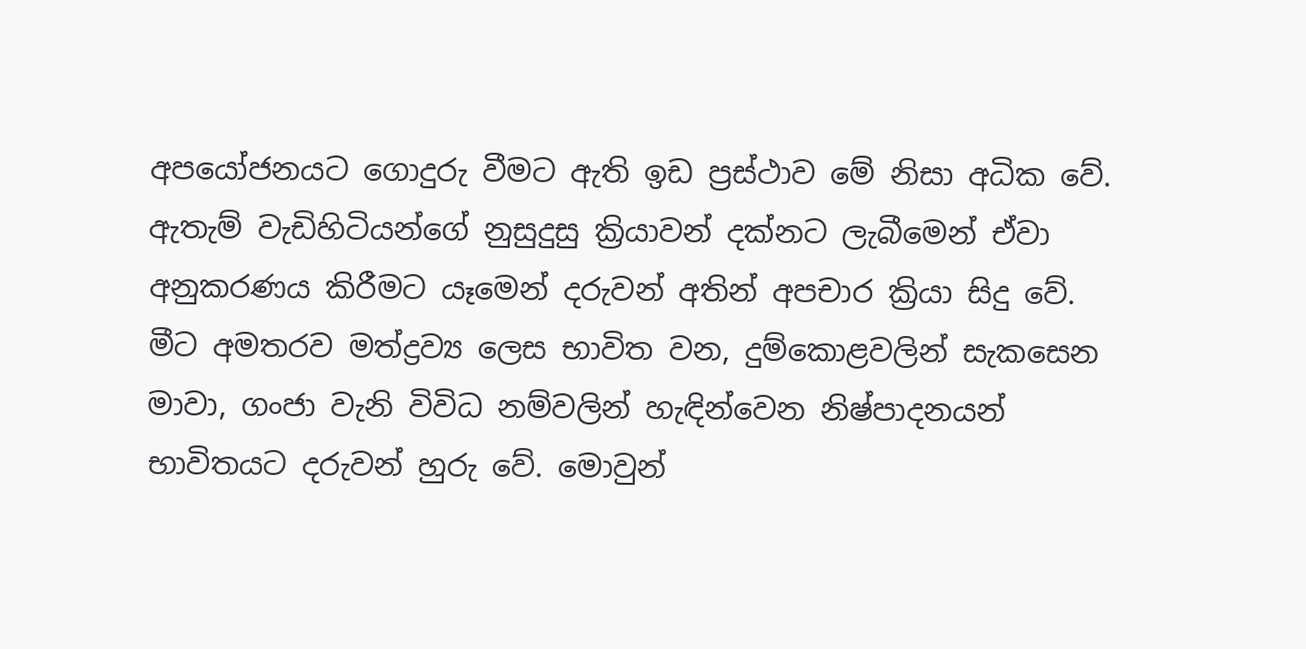අපයෝජනයට ගොදුරු වීමට ඇති ඉඩ ප්‍රස්ථාව මේ නිසා අධික වේ. ඇතැම් වැඩිහිටියන්ගේ නුසුදුසු ක්‍රියාවන් දක්නට ලැබීමෙන් ඒවා අනුකරණය කිරීමට යෑමෙන් දරුවන් අතින් අපචාර ක්‍රියා සිදු වේ. මීට අමතරව මත්ද්‍රව්‍ය ලෙස භාවිත වන, දුම්කොළවලින් සැකසෙන මාවා, ගංජා වැනි විවිධ නම්වලින් හැඳින්වෙන නිෂ්පාදනයන් භාවිතයට දරුවන් හුරු වේ. මොවුන්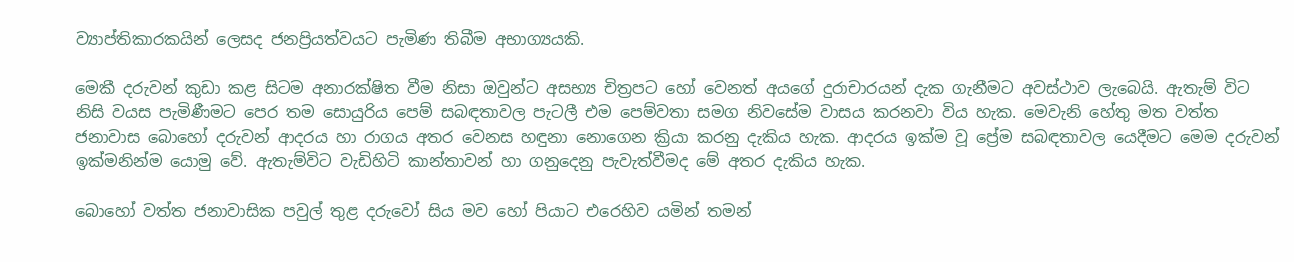ව්‍යාප්තිකාරකයින් ලෙසද ජනප්‍රියත්වයට පැමිණ තිබීම අභාග්‍යයකි.

මෙකී දරුවන් කුඩා කළ සිටම අනාරක්ෂිත වීම නිසා ඔවුන්ට අසභ්‍ය චිත්‍රපට හෝ වෙනත් අයගේ දුරාචාරයන් දැක ගැනීමට අවස්ථාව ලැබෙයි. ඇතැම් විට නිසි වයස පැමිණීමට පෙර තම සොයුරිය පෙම් සබඳතාවල පැටලී එම පෙම්වතා සමග නිවසේම වාසය කරනවා විය හැක. මෙවැනි හේතු මත වත්ත ජනාවාස බොහෝ දරුවන් ආදරය හා රාගය අතර වෙනස හඳුනා නොගෙන ක්‍රියා කරනු දැකිය හැක. ආදරය ඉක්ම වූ ප්‍රේම සබඳතාවල යෙදීමට මෙම දරුවන් ඉක්මනින්ම යොමු වේ. ඇතැම්විට වැඩිහිටි කාන්තාවන් හා ගනුදෙනු පැවැත්වීමද මේ අතර දැකිය හැක.

බොහෝ වත්ත ජනාවාසික පවුල් තුළ දරුවෝ සිය මව හෝ පියාට එරෙහිව යමින් තමන්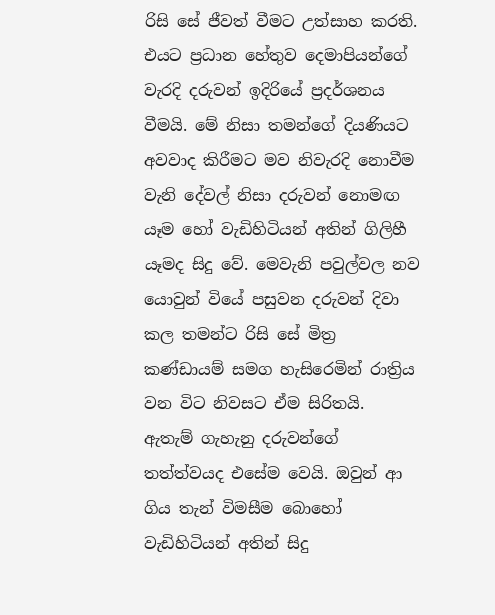රිසි සේ ජීවත් වීමට උත්සාහ කරති. එයට ප්‍රධාන හේතුව දෙමාපියන්ගේ වැරදි දරුවන් ඉදිරියේ ප්‍රදර්ශනය වීමයි. මේ නිසා තමන්ගේ දියණියට අවවාද කිරීමට මව නිවැරදි නොවීම වැනි දේවල් නිසා දරුවන් නොමඟ යෑම හෝ වැඩිහිටියන් අතින් ගිලිහී යෑමද සිදු වේ. මෙවැනි පවුල්වල නව යොවුන් වියේ පසුවන දරුවන් දිවා කල තමන්ට රිසි සේ මිත්‍ර කණ්ඩායම් සමග හැසිරෙමින් රාත්‍රිය වන විට නිවසට ඒම සිරිතයි. ඇතැම් ගැහැනු දරුවන්ගේ තත්ත්වයද එසේම වෙයි. ඔවුන් ආ ගිය තැන් විමසීම බොහෝ වැඩිහිටියන් අතින් සිදු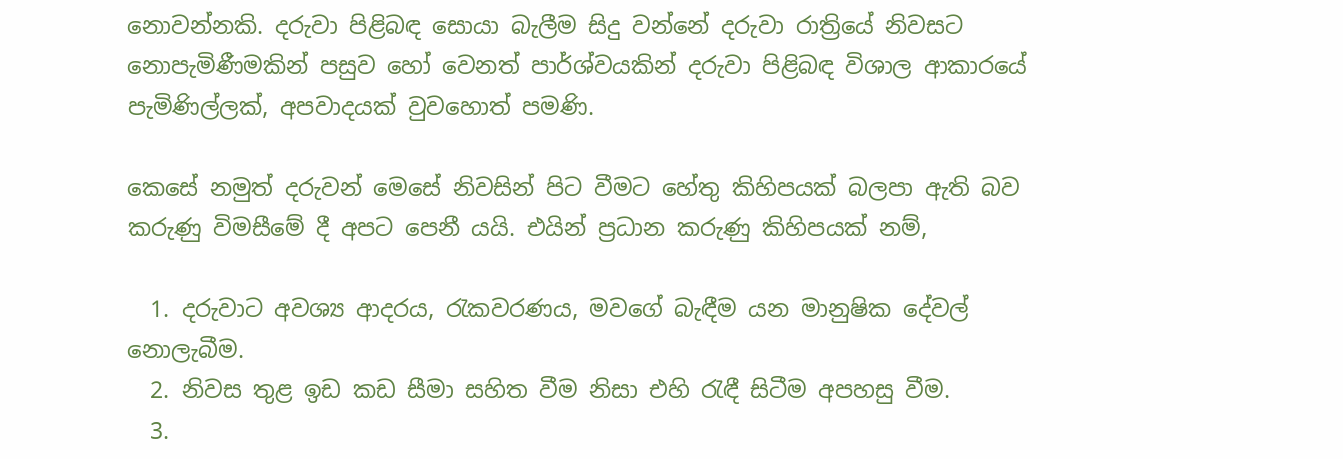නොවන්නකි. දරුවා පිළිබඳ සොයා බැලීම සිදු වන්නේ දරුවා රාත්‍රියේ නිවසට නොපැමිණීමකින් පසුව හෝ වෙනත් පාර්ශ්වයකින් දරුවා පිළිබඳ විශාල ආකාරයේ පැමිණිල්ලක්, අපවාදයක් වුවහොත් පමණි.

කෙසේ නමුත් දරුවන් මෙසේ නිවසින් පිට වීමට හේතු කිහිපයක් බලපා ඇති බව කරුණු විමසීමේ දී අපට පෙනී යයි. එයින් ප්‍රධාන කරුණු කිහිපයක් නම්,

  1. දරුවාට අවශ්‍ය ආදරය, රැකවරණය, මවගේ බැඳීම යන මානුෂික දේවල් නොලැබීම.
  2. නිවස තුළ ඉඩ කඩ සීමා සහිත වීම නිසා එහි රැඳී සිටීම අපහසු වීම.
  3.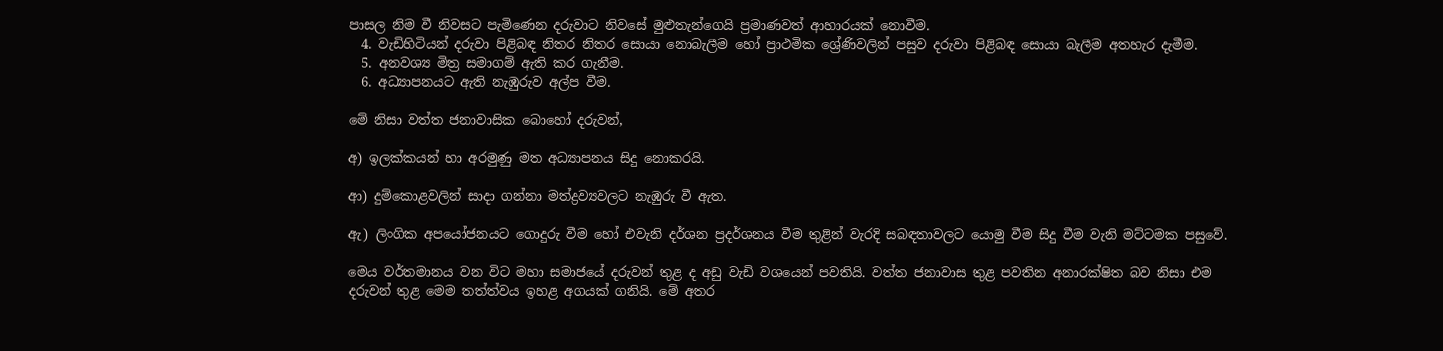පාසල නිම වී නිවසට පැමිණෙන දරුවාට නිවසේ මුළුතැන්ගෙයි ප්‍රමාණවත් ආහාරයක් නොවීම.
  4. වැඩිහිටියන් දරුවා පිළිබඳ නිතර නිතර සොයා නොබැලීම හෝ ප්‍රාථමික ශ්‍රේණිවලින් පසුව දරුවා පිළිබඳ සොයා බැලීම අතහැර දැමීම.
  5. අනවශ්‍ය මිත්‍ර සමාගම් ඇති කර ගැනීම.
  6. අධ්‍යාපනයට ඇති නැඹුරුව අල්ප වීම.

මේ නිසා වත්ත ජනාවාසික බොහෝ දරුවන්,

අ) ඉලක්කයන් හා අරමුණු මත අධ්‍යාපනය සිදු නොකරයි.

ආ) දුම්කොළවලින් සාදා ගන්නා මත්ද්‍රව්‍යවලට නැඹුරු වී ඇත.

ඇ) ලිංගික අපයෝජනයට ගොදුරු වීම හෝ එවැනි දර්ශන ප්‍රදර්ශනය වීම තුළින් වැරදි සබඳතාවලට යොමු වීම සිදු වීම වැනි මට්ටමක පසුවේ.

මෙය වර්තමානය වන විට මහා සමාජයේ දරුවන් තුළ ද අඩු වැඩි වශයෙන් පවතියි. වත්ත ජනාවාස තුළ පවතින අනාරක්ෂිත බව නිසා එම දරුවන් තුළ මෙම තත්ත්වය ඉහළ අගයක් ගනියි. මේ අතර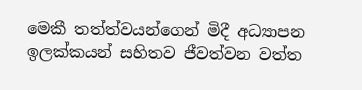මෙකී තත්ත්වයන්ගෙන් මිදී අධ්‍යාපන ඉලක්කයන් සහිතව ජීවත්වන වත්ත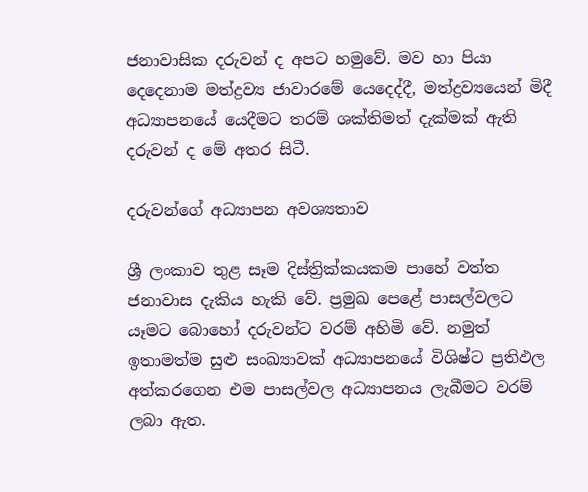ජනාවාසික දරුවන් ද අපට හමුවේ. මව හා පියා දෙදෙනාම මත්ද්‍රව්‍ය ජාවාරමේ යෙදෙද්දී, මත්ද්‍රව්‍යයෙන් මිදී අධ්‍යාපනයේ යෙදීමට තරම් ශක්තිමත් දැක්මක් ඇති දරුවන් ද මේ අතර සිටී.

දරුවන්ගේ අධ්‍යාපන අවශ්‍යතාව

ශ්‍රී ලංකාව තුළ සෑම දිස්ත්‍රික්කයකම පාහේ වත්ත ජනාවාස දැකිය හැකි වේ. ප්‍රමුඛ පෙළේ පාසල්වලට යෑමට බොහෝ දරුවන්ට වරම් අහිමි වේ. නමුත් ඉතාමත්ම සුළු සංඛ්‍යාවක් අධ්‍යාපනයේ විශිෂ්ට ප්‍රතිඵල අත්කරගෙන එම පාසල්වල අධ්‍යාපනය ලැබීමට වරම් ලබා ඇත.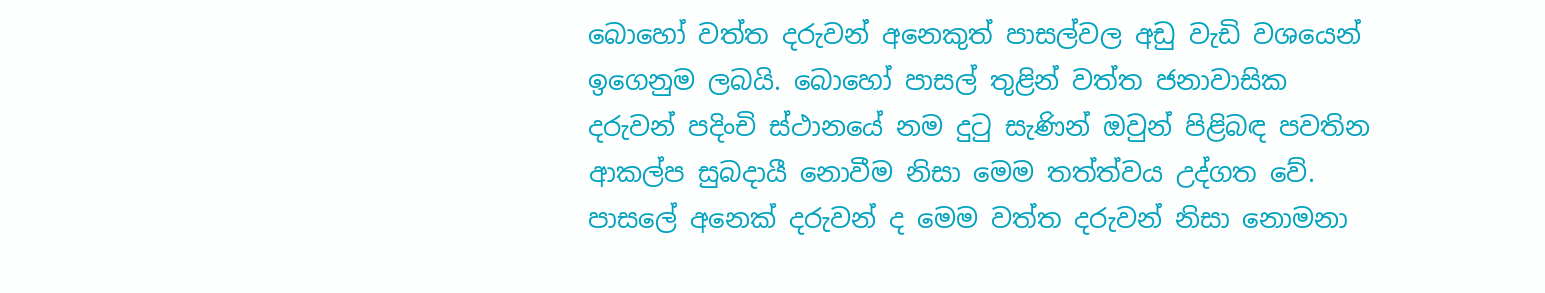බොහෝ වත්ත දරුවන් අනෙකුත් පාසල්වල අඩු වැඩි වශයෙන් ඉගෙනුම ලබයි. බොහෝ පාසල් තුළින් වත්ත ජනාවාසික දරුවන් පදිංචි ස්ථානයේ නම දුටු සැණින් ඔවුන් පිළිබඳ පවතින ආකල්ප සුබදායී නොවීම නිසා මෙම තත්ත්වය උද්ගත වේ. පාසලේ අනෙක් දරුවන් ද මෙම වත්ත දරුවන් නිසා නොමනා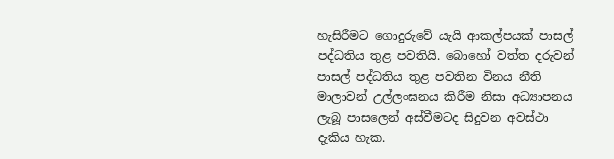හැසිරීමට ගොදුරුවේ යැයි ආකල්පයක් පාසල් පද්ධතිය තුළ පවතියි. බොහෝ වත්ත දරුවන් පාසල් පද්ධතිය තුළ පවතින විනය නීති මාලාවන් උල්ලංඝනය කිරීම නිසා අධ්‍යාපනය ලැබූ පාසලෙන් අස්වීමටද සිදුවන අවස්ථා දැකිය හැක.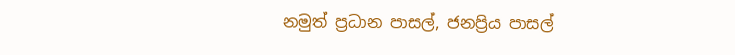නමුත් ප්‍රධාන පාසල්, ජනප්‍රිය පාසල්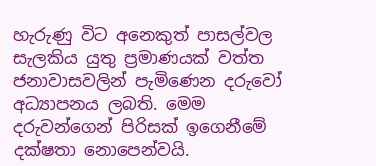හැරුණු විට අනෙකුත් පාසල්වල සැලකිය යුතු ප්‍රමාණයක් වත්ත ජනාවාසවලින් පැමිණෙන දරුවෝ අධ්‍යාපනය ලබති. මෙම දරුවන්ගෙන් පිරිසක් ඉගෙනීමේ දක්ෂතා නොපෙන්වයි.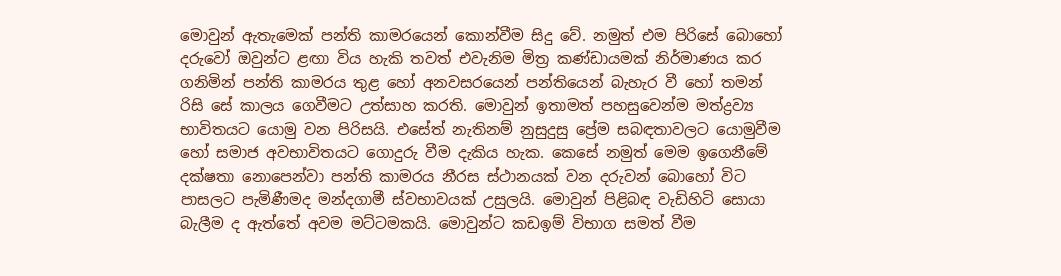මොවුන් ඇතැමෙක් පන්ති කාමරයෙන් කොන්වීම සිදු වේ. නමුත් එම පිරිසේ බොහෝ දරුවෝ ඔවුන්ට ළඟා විය හැකි තවත් එවැනිම මිත්‍ර කණ්ඩායමක් නිර්මාණය කර ගනිමින් පන්ති කාමරය තුළ හෝ අනවසරයෙන් පන්තියෙන් බැහැර වී හෝ තමන් රිසි සේ කාලය ගෙවීමට උත්සාහ කරති. මොවුන් ඉතාමත් පහසුවෙන්ම මත්ද්‍රව්‍ය භාවිතයට යොමු වන පිරිසයි. එසේත් නැතිනම් නුසුදුසු ප්‍රේම සබඳතාවලට යොමුවීම හෝ සමාජ අවභාවිතයට ගොදුරු වීම දැකිය හැක. කෙසේ නමුත් මෙම ඉගෙනීමේ දක්ෂතා නොපෙන්වා පන්ති කාමරය නීරස ස්ථානයක් වන දරුවන් බොහෝ විට පාසලට පැමිණීමද මන්දගාමී ස්වභාවයක් උසුලයි. මොවුන් පිළිබඳ වැඩිහිටි සොයා බැලීම ද ඇත්තේ අවම මට්ටමකයි. මොවුන්ට කඩඉම් විභාග සමත් වීම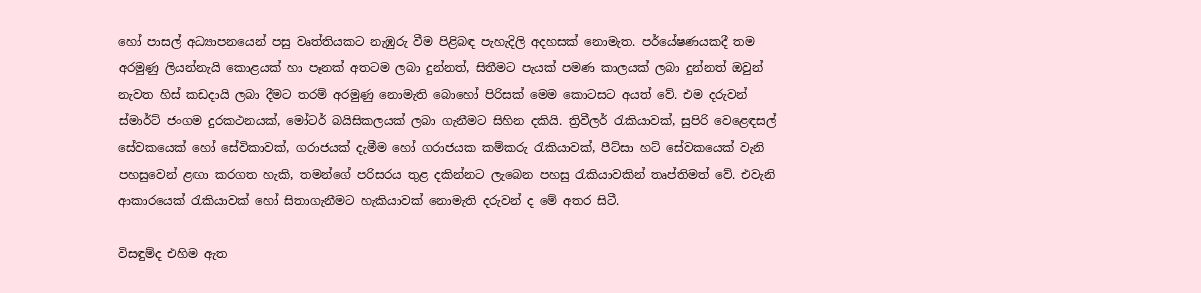හෝ පාසල් අධ්‍යාපනයෙන් පසු වෘත්තියකට නැඹුරු වීම පිළිබඳ පැහැදිලි අදහසක් නොමැත. පර්යේෂණයකදී තම අරමුණු ලියන්නැයි කොළයක් හා පෑනක් අතටම ලබා දුන්නත්, සිතීමට පැයක් පමණ කාලයක් ලබා දුන්නත් ඔවුන් නැවත හිස් කඩදායි ලබා දීමට තරම් අරමුණු නොමැති බොහෝ පිරිසක් මෙම කොටසට අයත් වේ. එම දරුවන් ස්මාර්ට් ජංගම දුරකථනයක්, මෝටර් බයිසිකලයක් ලබා ගැනීමට සිහින දකියි. ත්‍රිවීලර් රැකියාවක්, සුපිරි වෙළෙඳසල් සේවකයෙක් හෝ සේවිකාවක්, ගරාජයක් දැමීම හෝ ගරාජයක කම්කරු රැකියාවක්, පීට්සා හට් සේවකයෙක් වැනි පහසුවෙන් ළඟා කරගත හැකි, තමන්ගේ පරිසරය තුළ දකින්නට ලැබෙන පහසු රැකියාවකින් තෘප්තිමත් වේ. එවැනි ආකාරයෙක් රැකියාවක් හෝ සිතාගැනීමට හැකියාවක් නොමැති දරුවන් ද මේ අතර සිටී.

විසඳුම්ද එහිම ඇත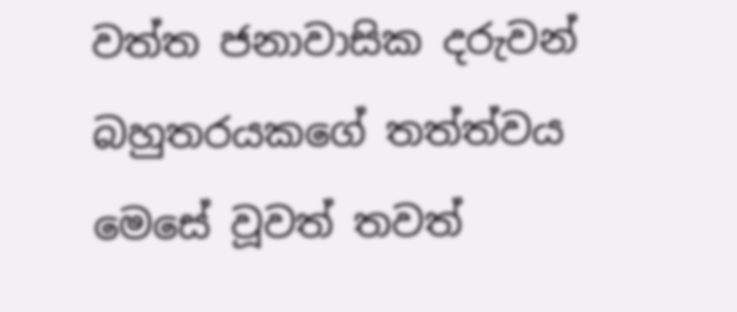වත්ත ජනාවාසික දරුවන් බහුතරයකගේ තත්ත්වය මෙසේ වූවත් තවත්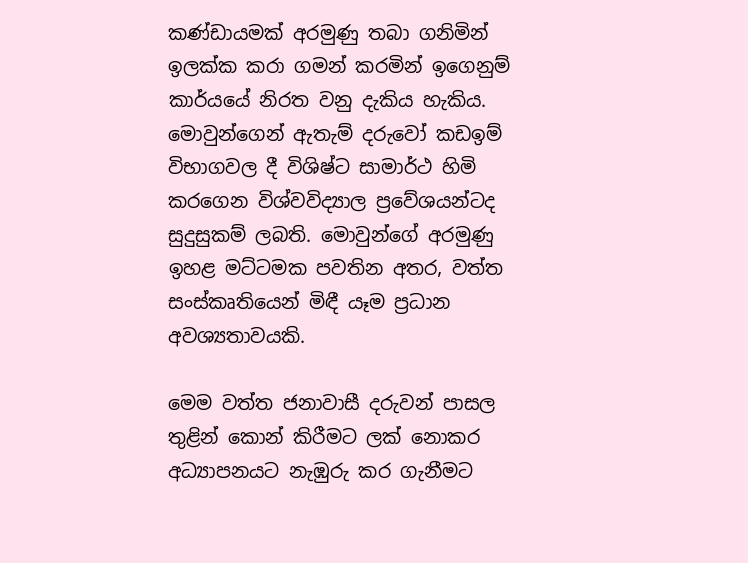කණ්ඩායමක් අරමුණු තබා ගනිමින් ඉලක්ක කරා ගමන් කරමින් ඉගෙනුම් කාර්යයේ නිරත වනු දැකිය හැකිය. මොවුන්ගෙන් ඇතැම් දරුවෝ කඩඉම් විභාගවල දී විශිෂ්ට සාමාර්ථ හිමි කරගෙන විශ්වවිද්‍යාල ප්‍රවේශයන්ටද සුදුසුකම් ලබති. මොවුන්ගේ අරමුණු ඉහළ මට්ටමක පවතින අතර, වත්ත සංස්කෘතියෙන් මිඳී යෑම ප්‍රධාන අවශ්‍යතාවයකි.

මෙම වත්ත ජනාවාසී දරුවන් පාසල තුළින් කොන් කිරීමට ලක් නොකර අධ්‍යාපනයට නැඹුරු කර ගැනීමට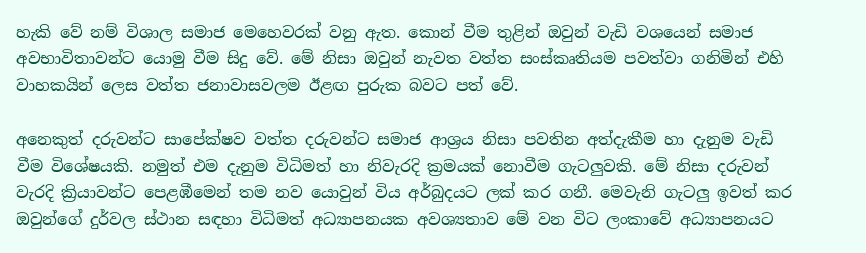හැකි වේ නම් විශාල සමාජ මෙහෙවරක් වනු ඇත. කොන් වීම තුළින් ඔවුන් වැඩි වශයෙන් සමාජ අවභාවිතාවන්ට යොමු වීම සිදු වේ. මේ නිසා ඔවුන් නැවත වත්ත සංස්කෘතියම පවත්වා ගනිමින් එහි වාහකයින් ලෙස වත්ත ජනාවාසවලම ඊළඟ පුරුක බවට පත් වේ.

අනෙකුත් දරුවන්ට සාපේක්ෂව වත්ත දරුවන්ට සමාජ ආශ්‍රය නිසා පවතින අත්දැකීම හා දැනුම වැඩි වීම විශේෂයකි. නමුත් එම දැනුම විධිමත් හා නිවැරදි ක්‍රමයක් නොවීම ගැටලුවකි. මේ නිසා දරුවන් වැරදි ක්‍රියාවන්ට පෙළඹීමෙන් තම නව යොවුන් විය අර්බුදයට ලක් කර ගනී. මෙවැනි ගැටලු ඉවත් කර ඔවුන්ගේ දුර්වල ස්ථාන සඳහා විධිමත් අධ්‍යාපනයක අවශ්‍යතාව මේ වන විට ලංකාවේ අධ්‍යාපනයට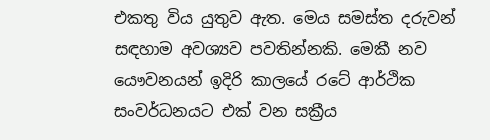එකතු විය යුතුව ඇත. මෙය සමස්ත දරුවන් සඳහාම අවශ්‍යව පවතින්නකි. මෙකී නව යෞවනයන් ඉදිරි කාලයේ රටේ ආර්ථික සංවර්ධනයට එක් වන සක්‍රීය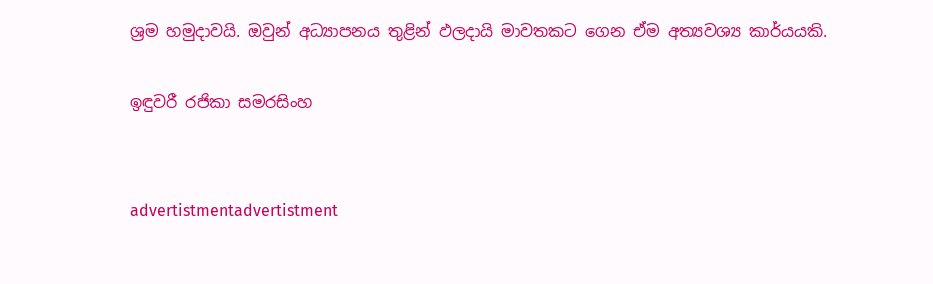ශ්‍රම හමුදාවයි. ඔවුන් අධ්‍යාපනය තුළින් ඵලදායි මාවතකට ගෙන ඒම අත්‍යවශ්‍ය කාර්යයකි.

ඉඳුවරී රජිකා සමරසිංහ


advertistmentadvertistment